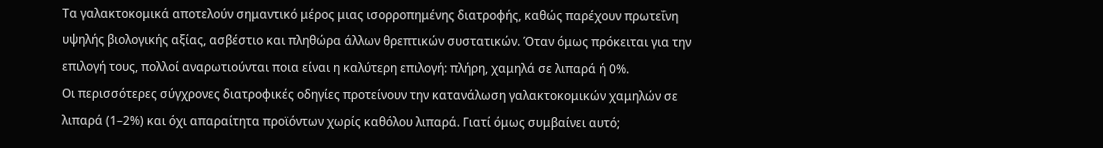Τα γαλακτοκομικά αποτελούν σημαντικό μέρος μιας ισορροπημένης διατροφής, καθώς παρέχουν πρωτεΐνη υψηλής βιολογικής αξίας, ασβέστιο και πληθώρα άλλων θρεπτικών συστατικών. Όταν όμως πρόκειται για την επιλογή τους, πολλοί αναρωτιούνται ποια είναι η καλύτερη επιλογή: πλήρη, χαμηλά σε λιπαρά ή 0%.
Οι περισσότερες σύγχρονες διατροφικές οδηγίες προτείνουν την κατανάλωση γαλακτοκομικών χαμηλών σε λιπαρά (1–2%) και όχι απαραίτητα προϊόντων χωρίς καθόλου λιπαρά. Γιατί όμως συμβαίνει αυτό;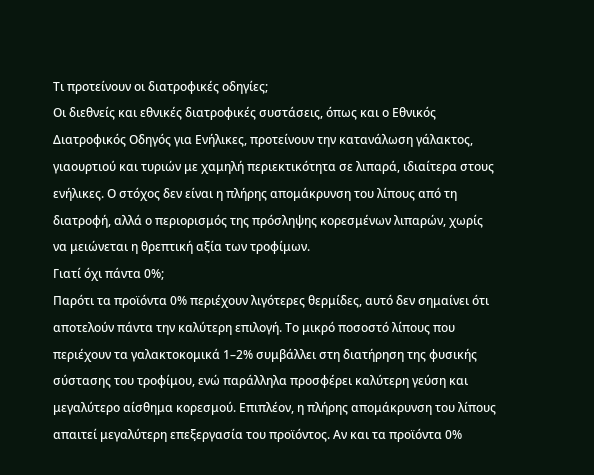Τι προτείνουν οι διατροφικές οδηγίες;
Οι διεθνείς και εθνικές διατροφικές συστάσεις, όπως και ο Εθνικός Διατροφικός Οδηγός για Ενήλικες, προτείνουν την κατανάλωση γάλακτος, γιαουρτιού και τυριών με χαμηλή περιεκτικότητα σε λιπαρά, ιδιαίτερα στους ενήλικες. Ο στόχος δεν είναι η πλήρης απομάκρυνση του λίπους από τη διατροφή, αλλά ο περιορισμός της πρόσληψης κορεσμένων λιπαρών, χωρίς να μειώνεται η θρεπτική αξία των τροφίμων.
Γιατί όχι πάντα 0%;
Παρότι τα προϊόντα 0% περιέχουν λιγότερες θερμίδες, αυτό δεν σημαίνει ότι αποτελούν πάντα την καλύτερη επιλογή. Το μικρό ποσοστό λίπους που περιέχουν τα γαλακτοκομικά 1–2% συμβάλλει στη διατήρηση της φυσικής σύστασης του τροφίμου, ενώ παράλληλα προσφέρει καλύτερη γεύση και μεγαλύτερο αίσθημα κορεσμού. Επιπλέον, η πλήρης απομάκρυνση του λίπους απαιτεί μεγαλύτερη επεξεργασία του προϊόντος. Αν και τα προϊόντα 0%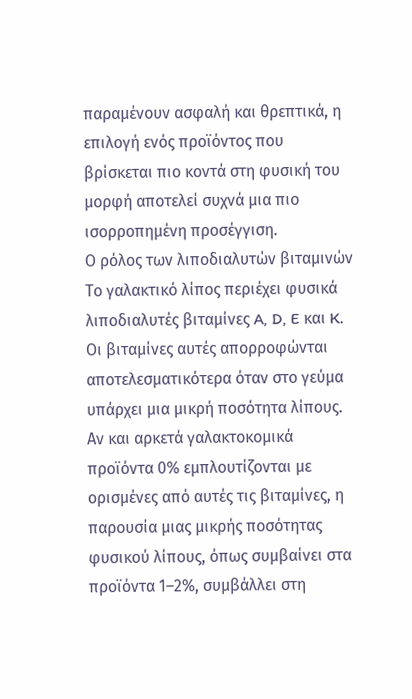παραμένουν ασφαλή και θρεπτικά, η επιλογή ενός προϊόντος που βρίσκεται πιο κοντά στη φυσική του μορφή αποτελεί συχνά μια πιο ισορροπημένη προσέγγιση.
Ο ρόλος των λιποδιαλυτών βιταμινών
Το γαλακτικό λίπος περιέχει φυσικά λιποδιαλυτές βιταμίνες A, D, E και K. Οι βιταμίνες αυτές απορροφώνται αποτελεσματικότερα όταν στο γεύμα υπάρχει μια μικρή ποσότητα λίπους. Αν και αρκετά γαλακτοκομικά προϊόντα 0% εμπλουτίζονται με ορισμένες από αυτές τις βιταμίνες, η παρουσία μιας μικρής ποσότητας φυσικού λίπους, όπως συμβαίνει στα προϊόντα 1–2%, συμβάλλει στη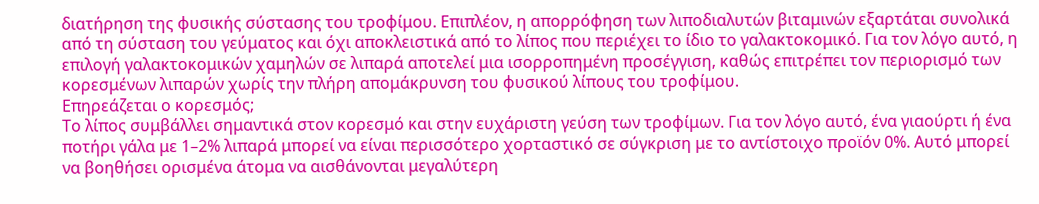διατήρηση της φυσικής σύστασης του τροφίμου. Επιπλέον, η απορρόφηση των λιποδιαλυτών βιταμινών εξαρτάται συνολικά από τη σύσταση του γεύματος και όχι αποκλειστικά από το λίπος που περιέχει το ίδιο το γαλακτοκομικό. Για τον λόγο αυτό, η επιλογή γαλακτοκομικών χαμηλών σε λιπαρά αποτελεί μια ισορροπημένη προσέγγιση, καθώς επιτρέπει τον περιορισμό των κορεσμένων λιπαρών χωρίς την πλήρη απομάκρυνση του φυσικού λίπους του τροφίμου.
Επηρεάζεται ο κορεσμός;
Το λίπος συμβάλλει σημαντικά στον κορεσμό και στην ευχάριστη γεύση των τροφίμων. Για τον λόγο αυτό, ένα γιαούρτι ή ένα ποτήρι γάλα με 1–2% λιπαρά μπορεί να είναι περισσότερο χορταστικό σε σύγκριση με το αντίστοιχο προϊόν 0%. Αυτό μπορεί να βοηθήσει ορισμένα άτομα να αισθάνονται μεγαλύτερη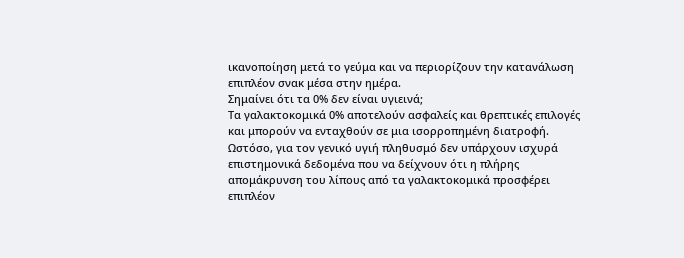ικανοποίηση μετά το γεύμα και να περιορίζουν την κατανάλωση επιπλέον σνακ μέσα στην ημέρα.
Σημαίνει ότι τα 0% δεν είναι υγιεινά;
Τα γαλακτοκομικά 0% αποτελούν ασφαλείς και θρεπτικές επιλογές και μπορούν να ενταχθούν σε μια ισορροπημένη διατροφή. Ωστόσο, για τον γενικό υγιή πληθυσμό δεν υπάρχουν ισχυρά επιστημονικά δεδομένα που να δείχνουν ότι η πλήρης απομάκρυνση του λίπους από τα γαλακτοκομικά προσφέρει επιπλέον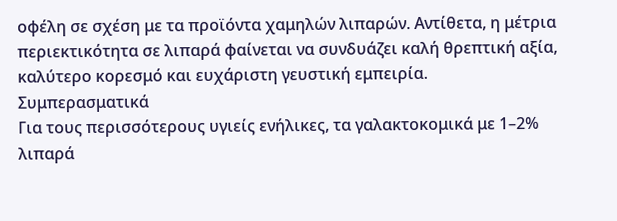οφέλη σε σχέση με τα προϊόντα χαμηλών λιπαρών. Αντίθετα, η μέτρια περιεκτικότητα σε λιπαρά φαίνεται να συνδυάζει καλή θρεπτική αξία, καλύτερο κορεσμό και ευχάριστη γευστική εμπειρία.
Συμπερασματικά
Για τους περισσότερους υγιείς ενήλικες, τα γαλακτοκομικά με 1–2% λιπαρά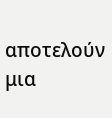αποτελούν μια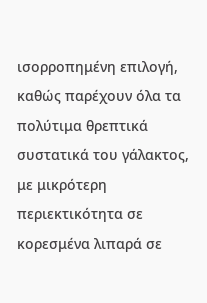ισορροπημένη επιλογή, καθώς παρέχουν όλα τα πολύτιμα θρεπτικά συστατικά του γάλακτος, με μικρότερη περιεκτικότητα σε κορεσμένα λιπαρά σε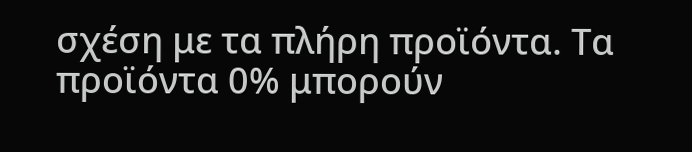σχέση με τα πλήρη προϊόντα. Τα προϊόντα 0% μπορούν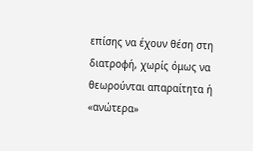επίσης να έχουν θέση στη διατροφή, χωρίς όμως να θεωρούνται απαραίτητα ή «ανώτερα»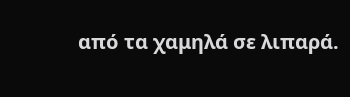από τα χαμηλά σε λιπαρά.